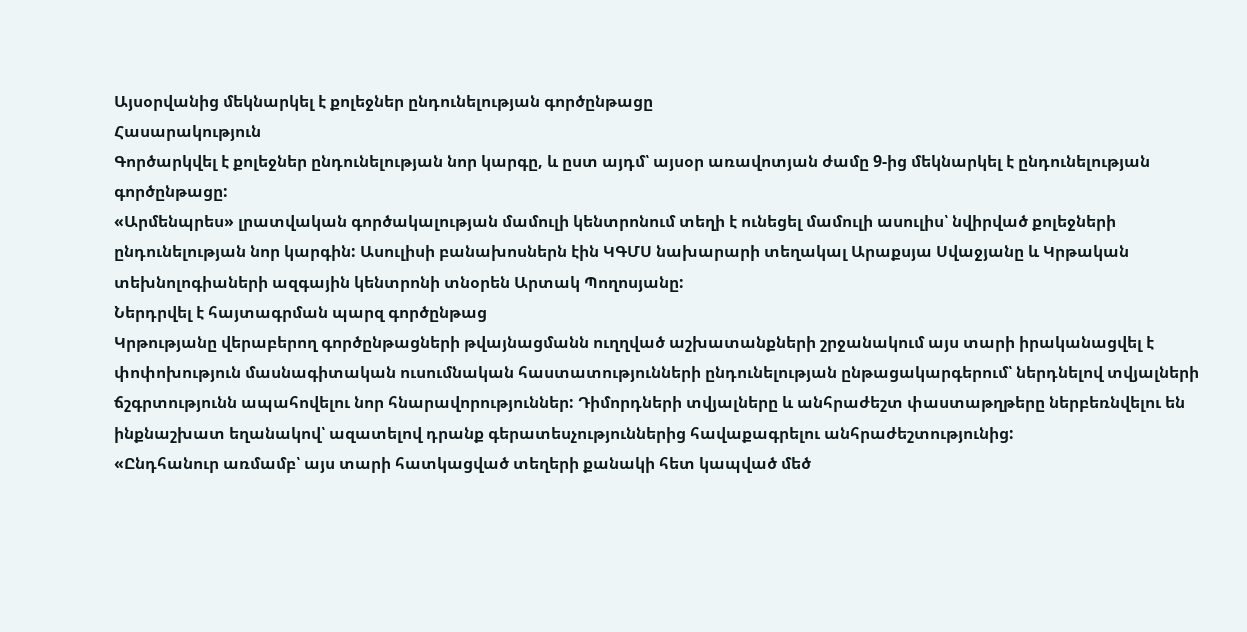Այսօրվանից մեկնարկել է քոլեջներ ընդունելության գործընթացը
Հասարակություն
Գործարկվել է քոլեջներ ընդունելության նոր կարգը, և ըստ այդմ՝ այսօր առավոտյան ժամը 9-ից մեկնարկել է ընդունելության գործընթացը:
«Արմենպրես» լրատվական գործակալության մամուլի կենտրոնում տեղի է ունեցել մամուլի ասուլիս՝ նվիրված քոլեջների ընդունելության նոր կարգին: Ասուլիսի բանախոսներն էին ԿԳՄՍ նախարարի տեղակալ Արաքսյա Սվաջյանը և Կրթական տեխնոլոգիաների ազգային կենտրոնի տնօրեն Արտակ Պողոսյանը:
Ներդրվել է հայտագրման պարզ գործընթաց
Կրթությանը վերաբերող գործընթացների թվայնացմանն ուղղված աշխատանքների շրջանակում այս տարի իրականացվել է փոփոխություն մասնագիտական ուսումնական հաստատությունների ընդունելության ընթացակարգերում՝ ներդնելով տվյալների ճշգրտությունն ապահովելու նոր հնարավորություններ: Դիմորդների տվյալները և անհրաժեշտ փաստաթղթերը ներբեռնվելու են ինքնաշխատ եղանակով՝ ազատելով դրանք գերատեսչություններից հավաքագրելու անհրաժեշտությունից:
«Ընդհանուր առմամբ՝ այս տարի հատկացված տեղերի քանակի հետ կապված մեծ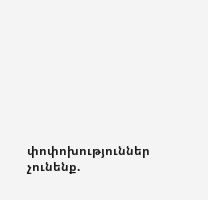փոփոխություններ չունենք.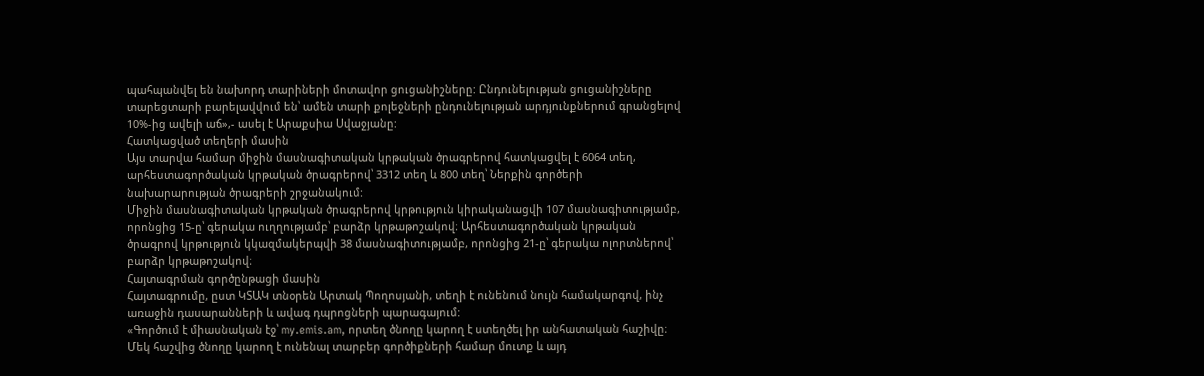պահպանվել են նախորդ տարիների մոտավոր ցուցանիշները: Ընդունելության ցուցանիշները տարեցտարի բարելավվում են՝ ամեն տարի քոլեջների ընդունելության արդյունքներում գրանցելով 10%-ից ավելի աճ»,- ասել է Արաքսիա Սվաջյանը:
Հատկացված տեղերի մասին
Այս տարվա համար միջին մասնագիտական կրթական ծրագրերով հատկացվել է 6064 տեղ, արհեստագործական կրթական ծրագրերով՝ 3312 տեղ և 800 տեղ՝ Ներքին գործերի նախարարության ծրագրերի շրջանակում:
Միջին մասնագիտական կրթական ծրագրերով կրթություն կիրականացվի 107 մասնագիտությամբ, որոնցից 15-ը՝ գերակա ուղղությամբ՝ բարձր կրթաթոշակով։ Արհեստագործական կրթական ծրագրով կրթություն կկազմակերպվի 38 մասնագիտությամբ, որոնցից 21-ը՝ գերակա ոլորտներով՝ բարձր կրթաթոշակով։
Հայտագրման գործընթացի մասին
Հայտագրումը, ըստ ԿՏԱԿ տնօրեն Արտակ Պողոսյանի, տեղի է ունենում նույն համակարգով, ինչ առաջին դասարանների և ավագ դպրոցների պարագայում:
«Գործում է միասնական էջ՝ my.emis.am, որտեղ ծնողը կարող է ստեղծել իր անհատական հաշիվը։ Մեկ հաշվից ծնողը կարող է ունենալ տարբեր գործիքների համար մուտք և այդ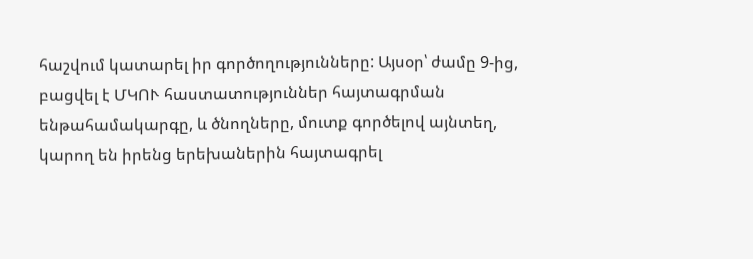հաշվում կատարել իր գործողությունները: Այսօր՝ ժամը 9-ից, բացվել է ՄԿՈՒ հաստատություններ հայտագրման ենթահամակարգը, և ծնողները, մուտք գործելով այնտեղ, կարող են իրենց երեխաներին հայտագրել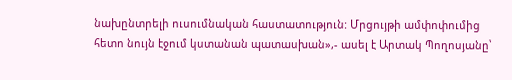նախընտրելի ուսումնական հաստատություն: Մրցույթի ամփոփումից հետո նույն էջում կստանան պատասխան»,- ասել է Արտակ Պողոսյանը՝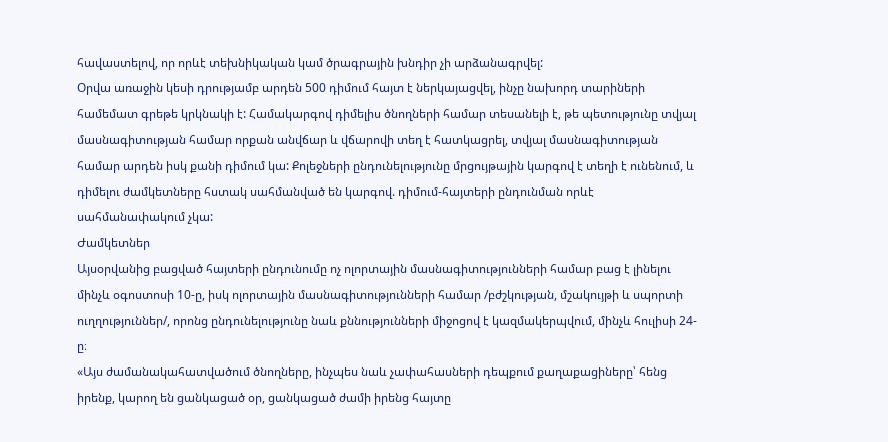հավաստելով, որ որևէ տեխնիկական կամ ծրագրային խնդիր չի արձանագրվել:
Օրվա առաջին կեսի դրությամբ արդեն 500 դիմում հայտ է ներկայացվել, ինչը նախորդ տարիների համեմատ գրեթե կրկնակի է: Համակարգով դիմելիս ծնողների համար տեսանելի է, թե պետությունը տվյալ մասնագիտության համար որքան անվճար և վճարովի տեղ է հատկացրել, տվյալ մասնագիտության համար արդեն իսկ քանի դիմում կա: Քոլեջների ընդունելությունը մրցույթային կարգով է տեղի է ունենում, և դիմելու ժամկետները հստակ սահմանված են կարգով. դիմում-հայտերի ընդունման որևէ սահմանափակում չկա:
Ժամկետներ
Այսօրվանից բացված հայտերի ընդունումը ոչ ոլորտային մասնագիտությունների համար բաց է լինելու մինչև օգոստոսի 10-ը, իսկ ոլորտային մասնագիտությունների համար /բժշկության, մշակույթի և սպորտի ուղղություններ/, որոնց ընդունելությունը նաև քննությունների միջոցով է կազմակերպվում, մինչև հուլիսի 24-ը։
«Այս ժամանակահատվածում ծնողները, ինչպես նաև չափահասների դեպքում քաղաքացիները՝ հենց իրենք, կարող են ցանկացած օր, ցանկացած ժամի իրենց հայտը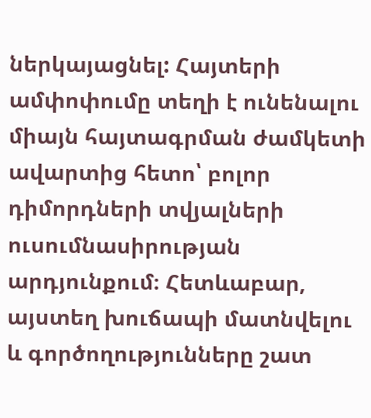ներկայացնել: Հայտերի ամփոփումը տեղի է ունենալու միայն հայտագրման ժամկետի ավարտից հետո՝ բոլոր դիմորդների տվյալների ուսումնասիրության արդյունքում։ Հետևաբար, այստեղ խուճապի մատնվելու և գործողությունները շատ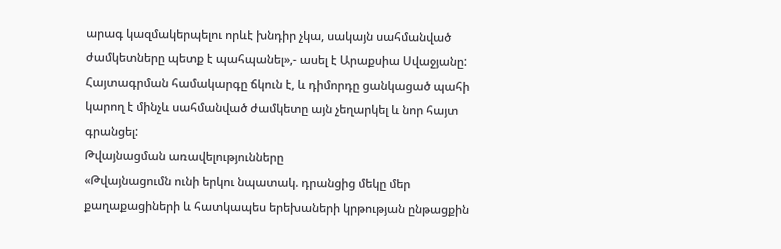արագ կազմակերպելու որևէ խնդիր չկա, սակայն սահմանված ժամկետները պետք է պահպանել»,- ասել է Արաքսիա Սվաջյանը:
Հայտագրման համակարգը ճկուն է, և դիմորդը ցանկացած պահի կարող է մինչև սահմանված ժամկետը այն չեղարկել և նոր հայտ գրանցել:
Թվայնացման առավելությունները
«Թվայնացումն ունի երկու նպատակ. դրանցից մեկը մեր քաղաքացիների և հատկապես երեխաների կրթության ընթացքին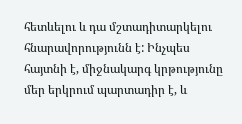հետևելու և դա մշտադիտարկելու հնարավորությունն է: Ինչպես հայտնի է, միջնակարգ կրթությունը մեր երկրում պարտադիր է, և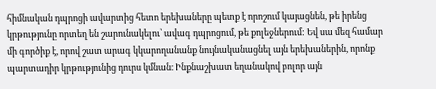հիմնական դպրոցի ավարտից հետո երեխաները պետք է որոշում կայացնեն, թե իրենց կրթությունը որտեղ են շարունակելու՝ ավագ դպրոցում, թե քոլեջներում: Եվ սա մեզ համար մի գործիք է, որով շատ արագ կկարողանանք նույնականացնել այն երեխաներին, որոնք պարտադիր կրթությունից դուրս կմնան։ Ինքնաշխատ եղանակով բոլոր այն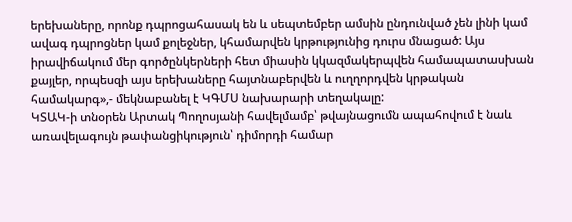երեխաները, որոնք դպրոցահասակ են և սեպտեմբեր ամսին ընդունված չեն լինի կամ ավագ դպրոցներ կամ քոլեջներ, կհամարվեն կրթությունից դուրս մնացած: Այս իրավիճակում մեր գործընկերների հետ միասին կկազմակերպվեն համապատասխան քայլեր, որպեսզի այս երեխաները հայտնաբերվեն և ուղղորդվեն կրթական համակարգ»,- մեկնաբանել է ԿԳՄՍ նախարարի տեղակալը:
ԿՏԱԿ-ի տնօրեն Արտակ Պողոսյանի հավելմամբ՝ թվայնացումն ապահովում է նաև առավելագույն թափանցիկություն՝ դիմորդի համար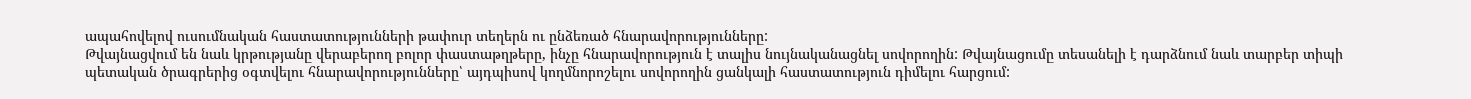ապահովելով ուսումնական հաստատությունների թափուր տեղերն ու ընձեռած հնարավորությունները:
Թվայնացվում են նաև կրթությանը վերաբերող բոլոր փաստաթղթերը, ինչը հնարավորություն է տալիս նույնականացնել սովորողին: Թվայնացումը տեսանելի է դարձնում նաև տարբեր տիպի պետական ծրագրերից օգտվելու հնարավորությունները՝ այդպիսով կողմնորոշելու սովորողին ցանկալի հաստատություն դիմելու հարցում: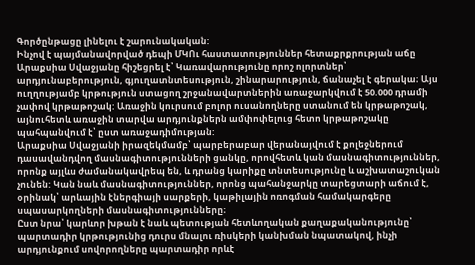Գործընթացը լինելու է շարունակական:
Ինչով է պայմանավորված դեպի ՄԿՈւ հաստատություններ հետաքրքրության աճը
Արաքսիա Սվաջյանը հիշեցրել է՝ Կառավարությունը որոշ ոլորտներ՝ արդյունաբերություն, գյուղատնտեսություն, շինարարություն, ճանաչել է գերակա։ Այս ուղղությամբ կրթություն ստացող շրջանավարտներին առաջարկվում է 50.000 դրամի չափով կրթաթոշակ: Առաջին կուրսում բոլոր ուսանողները ստանում են կրթաթոշակ, այնուհետև առաջին տարվա արդյունքներն ամփոփելուց հետո կրթաթոշակը պահպանվում է՝ ըստ առաջադիմության:
Արաքսիա Սվաջյանի իրազեկմամբ՝ պարբերաբար վերանայվում է քոլեջներում դասավանդվող մասնագիտությունների ցանկը, որովհետև կան մասնագիտություններ, որոնք այլևս ժամանակավրեպ են, և դրանց կարիքը տնտեսությունը և աշխատաշուկան չունեն: Կան նաև մասնագիտություններ, որոնց պահանջարկը տարեցտարի աճում է, օրինակ՝ արևային էներգիայի սարքերի, կաթիլային ոռոգման համակարգերը սպասարկողների մասնագիտությունները։
Ըստ նրա՝ կարևոր խթան է նաև պետության հետևողական քաղաքականությունը՝ պարտադիր կրթությունից դուրս մնալու ռիսկերի կանխման նպատակով, ինչի արդյունքում սովորողները պարտադիր որևէ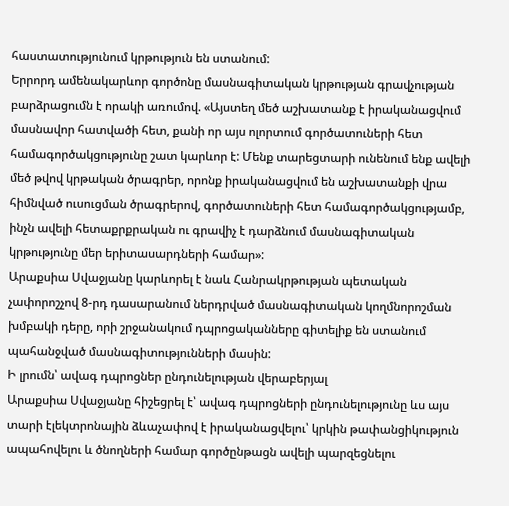հաստատությունում կրթություն են ստանում:
Երրորդ ամենակարևոր գործոնը մասնագիտական կրթության գրավչության բարձրացումն է որակի առումով. «Այստեղ մեծ աշխատանք է իրականացվում մասնավոր հատվածի հետ, քանի որ այս ոլորտում գործատուների հետ համագործակցությունը շատ կարևոր է: Մենք տարեցտարի ունենում ենք ավելի մեծ թվով կրթական ծրագրեր, որոնք իրականացվում են աշխատանքի վրա հիմնված ուսուցման ծրագրերով, գործատուների հետ համագործակցությամբ, ինչն ավելի հետաքրքրական ու գրավիչ է դարձնում մասնագիտական կրթությունը մեր երիտասարդների համար»:
Արաքսիա Սվաջյանը կարևորել է նաև Հանրակրթության պետական չափորոշչով 8-րդ դասարանում ներդրված մասնագիտական կողմնորոշման խմբակի դերը, որի շրջանակում դպրոցականները գիտելիք են ստանում պահանջված մասնագիտությունների մասին:
Ի լրումն՝ ավագ դպրոցներ ընդունելության վերաբերյալ
Արաքսիա Սվաջյանը հիշեցրել է՝ ավագ դպրոցների ընդունելությունը ևս այս տարի էլեկտրոնային ձևաչափով է իրականացվելու՝ կրկին թափանցիկություն ապահովելու և ծնողների համար գործընթացն ավելի պարզեցնելու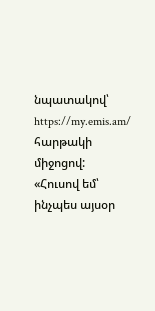նպատակով՝ https://my.emis.am/ հարթակի միջոցով: «Հուսով եմ՝ ինչպես այսօր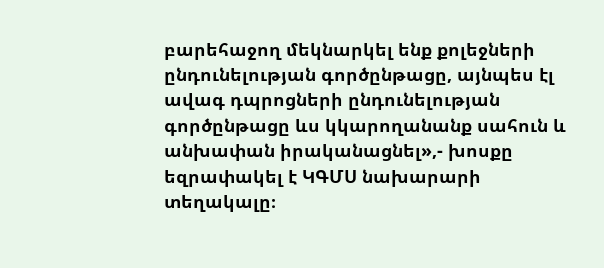բարեհաջող մեկնարկել ենք քոլեջների ընդունելության գործընթացը, այնպես էլ ավագ դպրոցների ընդունելության գործընթացը ևս կկարողանանք սահուն և անխափան իրականացնել»,- խոսքը եզրափակել է ԿԳՄՍ նախարարի տեղակալը։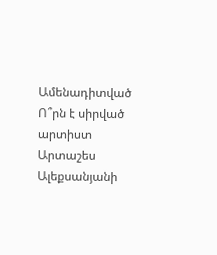Ամենադիտված
Ո՞րն է սիրված արտիստ Արտաշես Ալեքսանյանի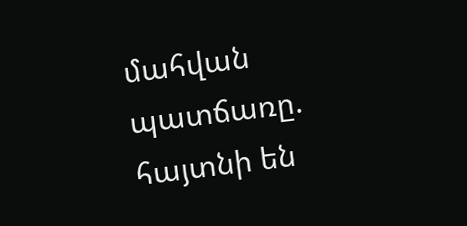մահվան պատճառը. հայտնի են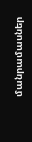մանրամասներ